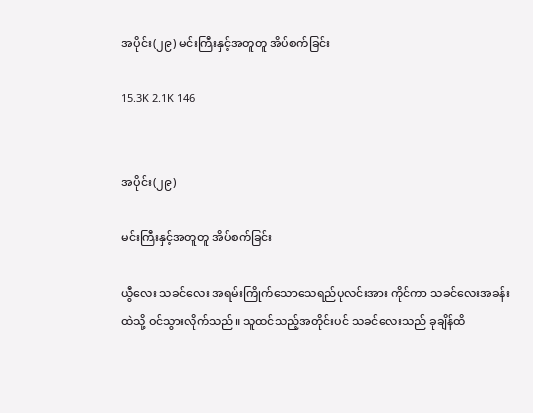အပိုင်း(၂၉) မင်းကြီးနှင့်အတူတူ အိပ်စက်ခြင်း

15.3K 2.1K 146


အပိုင်း(၂၉)

မင်းကြီးနှင့်အတူတူ အိပ်စက်ခြင်း

ယွီလေး သခင်လေး အရမ်းကြိုက်သောသေရည်ပုလင်းအား ကိုင်ကာ သခင်လေးအခန်းထဲသို့ ဝင်သွားလိုက်သည်။ သူထင်သည့်အတိုင်းပင် သခင်လေးသည် ခုချိန်ထိ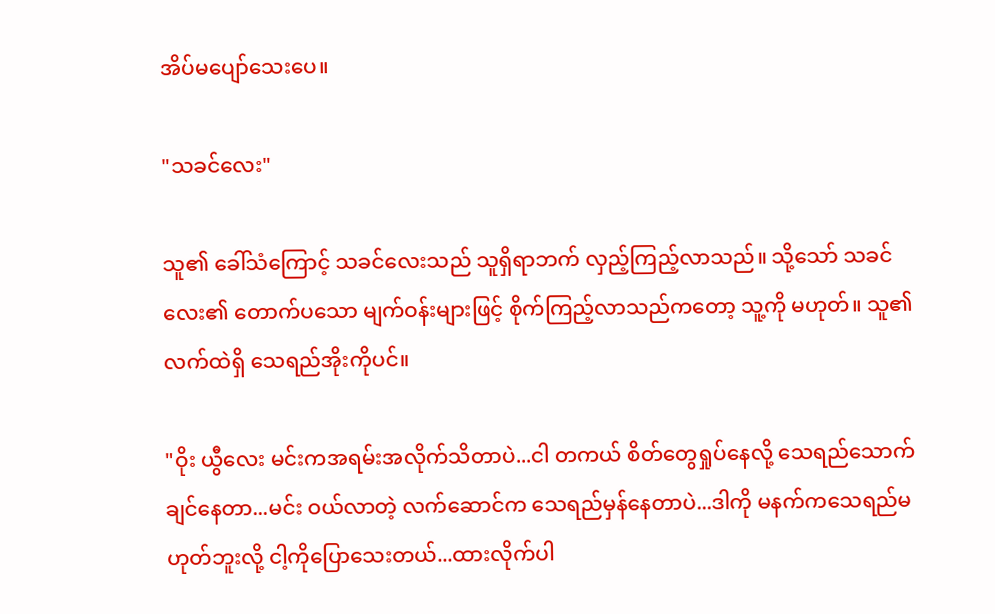အိပ်မပျော်သေးပေ။

"သခင်လေး"

သူ၏ ခေါ်သံကြောင့် သခင်လေးသည် သူရှိရာဘက် လှည့်ကြည့်လာသည်။ သို့သော် သခင်လေး၏ တောက်ပသော မျက်ဝန်းများဖြင့် စိုက်ကြည့်လာသည်ကတော့ သူ့ကို မဟုတ်။ သူ၏ လက်ထဲရှိ သေရည်အိုးကိုပင်။

"ဝိုး ယွီလေး မင်းကအရမ်းအလိုက်သိတာပဲ...ငါ တကယ် စိတ်တွေရှုပ်နေလို့ သေရည်သောက်ချင်နေတာ...မင်း ဝယ်လာတဲ့ လက်ဆောင်က သေရည်မှန်နေတာပဲ...ဒါကို မနက်ကသေရည်မဟုတ်ဘူးလို့ ငါ့ကိုပြောသေးတယ်...ထားလိုက်ပါ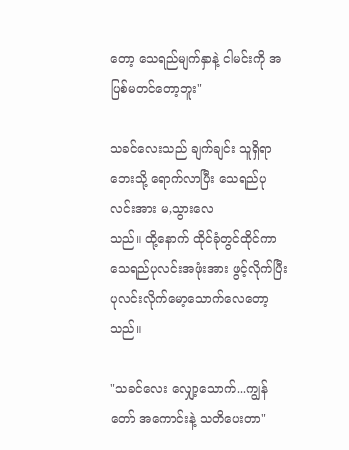တော့ သေရည်မျက်နှာနဲ့ ငါမင်းကို အပြစ်မတင်တော့ဘူး"

သခင်လေးသည် ချက်ချင်း သူရှိရာဘေးသို့ ရောက်လာပြီး သေရည်ပုလင်းအား မ,သွားလေ
သည်။ ထို့နောက် ထိုင်ခုံတွင်ထိုင်ကာ သေရည်ပုလင်းအဖုံးအား ဖွင့်လိုက်ပြီး ပုလင်းလိုက်မော့သောက်လေတော့သည်။

"သခင်လေး လျှော့သောက်...ကျွန်တော် အကောင်းနဲ့ သတိပေးတာ"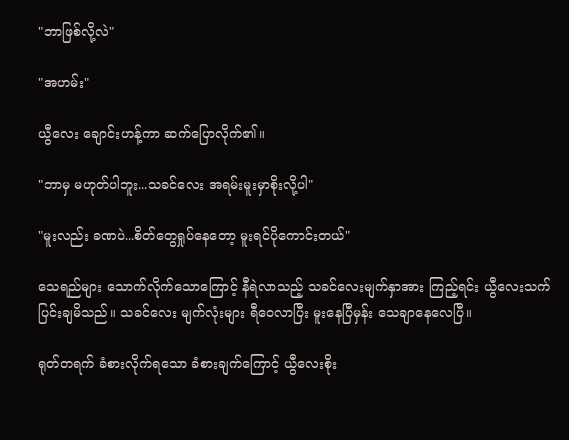"ဘာဖြစ်လို့လဲ"

"အဟမ်း"

ယွီလေး ချောင်းဟန့်ကာ ဆက်ပြောလိုက်၏။

"ဘာမှ မဟုတ်ပါဘူး...သခင်လေး အရမ်းမူးမှာစိုးလို့ပါ"

"မူးလည်း ခဏပဲ...စိတ်တွေရှုပ်နေတော့ မူးရင်ပိုကောင်းတယ်"

သေရည်များ သောက်လိုက်သောကြောင့် နီရဲလာသည့် သခင်လေးမျက်နှာအား ကြည့်ရင်း ယွီလေးသက်ပြင်းချမိသည်။ သခင်လေး မျက်လုံးများ ရီဝေလာပြီး မူးနေပြီမှန်း သေချာနေလေပြီ။

ရုတ်တရက် ခံစားလိုက်ရသော ခံစားချက်ကြောင့် ယွီလေးစိုး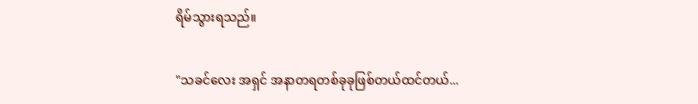ရိမ်သွားရသည်။

"သခင်လေး အရှင် အနာတရတစ်ခုခုဖြစ်တယ်ထင်တယ်...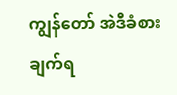ကျွန်တော် အဲဒီခံစားချက်ရ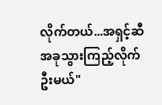လိုက်တယ်...အရှင့်ဆီ အခုသွားကြည့်လိုက်ဦးမယ်"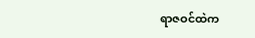ရာဇဝင်ထဲက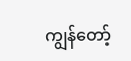ကျွန်တော့်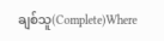ချစ်သူ(Complete)Where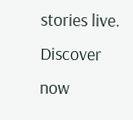stories live. Discover now